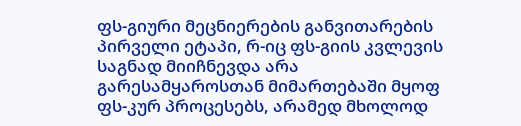ფს-გიური მეცნიერების განვითარების პირველი ეტაპი, რ-იც ფს-გიის კვლევის საგნად მიიჩნევდა არა გარესამყაროსთან მიმართებაში მყოფ ფს-კურ პროცესებს, არამედ მხოლოდ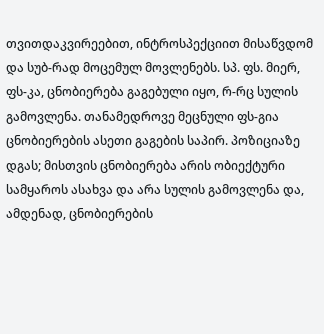თვითდაკვირეებით, ინტროსპექციით მისაწვდომ და სუბ-რად მოცემულ მოვლენებს. სპ. ფს. მიერ, ფს-კა, ცნობიერება გაგებული იყო, რ-რც სულის გამოვლენა. თანამედროვე მეცნული ფს-გია ცნობიერების ასეთი გაგების საპირ. პოზიციაზე დგას; მისთვის ცნობიერება არის ობიექტური სამყაროს ასახვა და არა სულის გამოვლენა და, ამდენად, ცნობიერების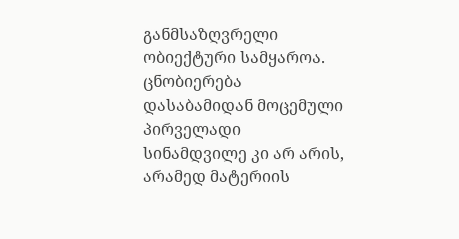განმსაზღვრელი ობიექტური სამყაროა. ცნობიერება დასაბამიდან მოცემული პირველადი სინამდვილე კი არ არის, არამედ მატერიის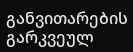განვითარების გარკვეულ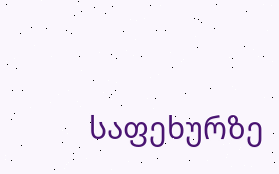საფეხურზე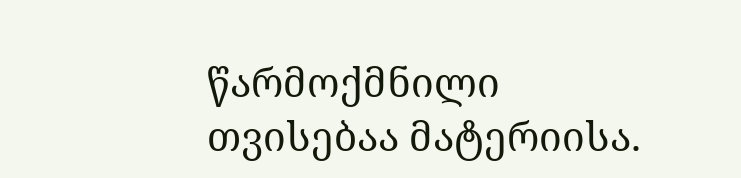წარმოქმნილი თვისებაა მატერიისა.